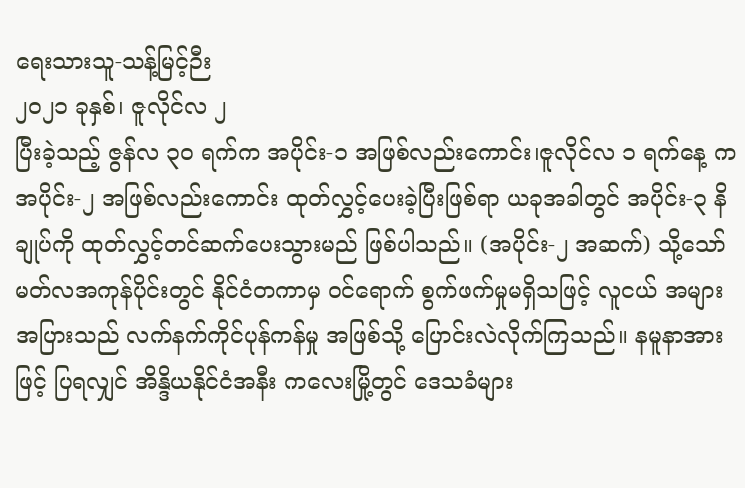ရေးသားသူ-သန့်မြင့်ဉီး
၂၀၂၁ ခုနှစ်၊ ဇူလိုင်လ ၂
ပြီးခဲ့သည့် ဇွန်လ ၃၀ ရက်က အပိုင်း-၁ အဖြစ်လည်းကောင်း၊ဇူလိုင်လ ၁ ရက်နေ့ က အပိုင်း-၂ အဖြစ်လည်းကောင်း ထုတ်လွှင့်ပေးခဲ့ပြီးဖြစ်ရာ ယခုအခါတွင် အပိုင်း-၃ နိချုပ်ကို ထုတ်လွှင့်တင်ဆက်ပေးသွားမည် ဖြစ်ပါသည်။ (အပိုင်း-၂ အဆက်) သို့သော် မတ်လအကုန်ပိုင်းတွင် နိုင်ငံတကာမှ ဝင်ရောက် စွက်ဖက်မှုမရှိသဖြင့် လူငယ် အများ အပြားသည် လက်နက်ကိုင်ပုန်ကန်မှု အဖြစ်သို့ ပြောင်းလဲလိုက်ကြသည်။ နမူနာအားဖြင့် ပြရလျှင် အိန္ဒိယနိုင်ငံအနီး ကလေးမြို့တွင် ဒေသခံများ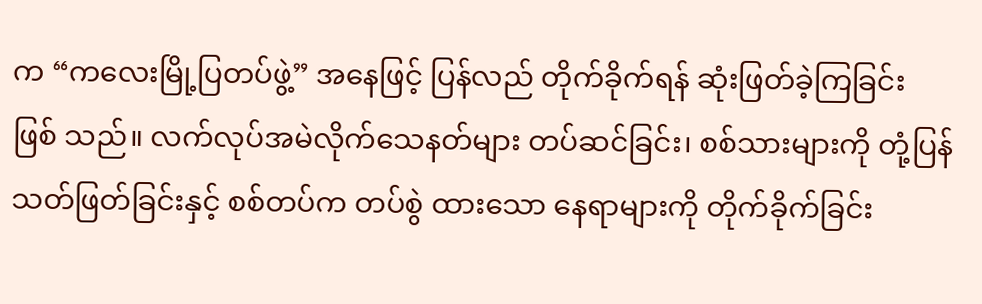က “ကလေးမြို့ပြတပ်ဖွဲ့” အနေဖြင့် ပြန်လည် တိုက်ခိုက်ရန် ဆုံးဖြတ်ခဲ့ကြခြင်း ဖြစ် သည်။ လက်လုပ်အမဲလိုက်သေနတ်များ တပ်ဆင်ခြင်း၊ စစ်သားများကို တုံ့ပြန် သတ်ဖြတ်ခြင်းနှင့် စစ်တပ်က တပ်စွဲ ထားသော နေရာများကို တိုက်ခိုက်ခြင်း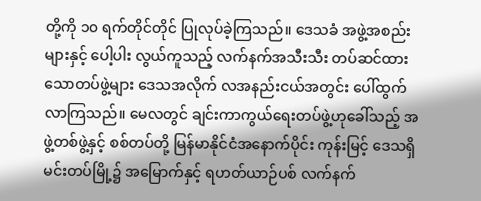တို့ကို ၁၀ ရက်တိုင်တိုင် ပြုလုပ်ခဲ့ကြသည်။ ဒေသခံ အဖွဲ့အစည်းများနှင့် ပေါ့ပါး လွယ်ကူသည့် လက်နက်အသီးသီး တပ်ဆင်ထားသောတပ်ဖွဲ့များ ဒေသအလိုက် လအနည်းငယ်အတွင်း ပေါ်ထွက်လာကြသည်။ မေလတွင် ချင်းကာကွယ်ရေးတပ်ဖွဲ့ဟုခေါ်သည့် အဖွဲ့တစ်ဖွဲ့နှင့် စစ်တပ်တို့ မြန်မာနိုင်ငံအနောက်ပိုင်း ကုန်းမြင့် ဒေသရှိ မင်းတပ်မြို့၌ အမြောက်နှင့် ရဟတ်ယာဉ်ပစ် လက်နက်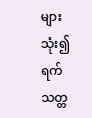များသုံး၍ ရက်သတ္တ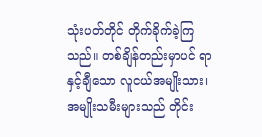သုံးပတ်တိုင် တိုက်ခိုက်ခဲ့ကြ သည်။ တစ်ချိန်တည်းမှာပင် ရာနှင့်ချီသော လူငယ်အမျိုးသား၊ အမျိုးသမီးများသည် တိုင်း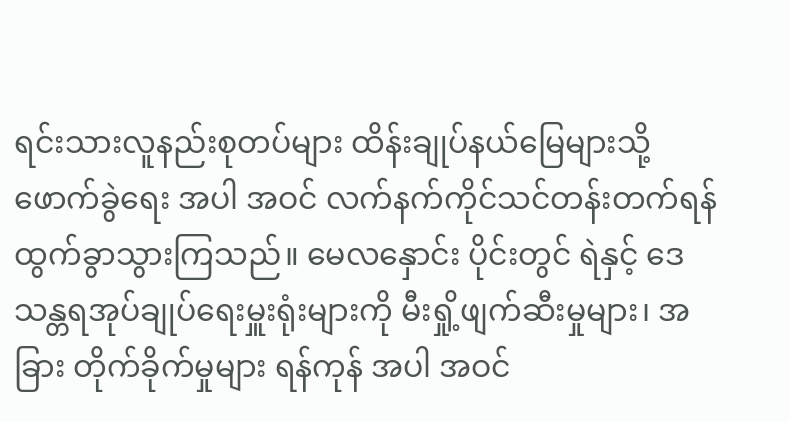ရင်းသားလူနည်းစုတပ်များ ထိန်းချုပ်နယ်မြေများသို့ ဖောက်ခွဲရေး အပါ အဝင် လက်နက်ကိုင်သင်တန်းတက်ရန် ထွက်ခွာသွားကြသည်။ မေလနှောင်း ပိုင်းတွင် ရဲနှင့် ဒေသန္တရအုပ်ချုပ်ရေးမှူးရုံးများကို မီးရှို့ဖျက်ဆီးမှုများ၊ အခြား တိုက်ခိုက်မှုများ ရန်ကုန် အပါ အဝင်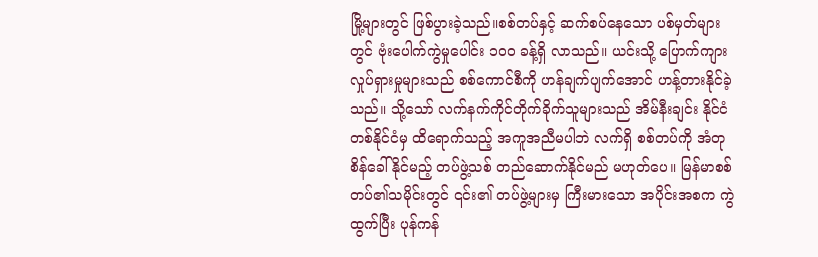မြို့များတွင် ဖြစ်ပွားခဲ့သည်။စစ်တပ်နှင့် ဆက်စပ်နေသော ပစ်မှတ်များတွင် ဗုံးပေါက်ကွဲမှုပေါင်း ၁၀၀ ခန့်ရှိ လာသည်။ ယင်းသို့ ပြောက်ကျား လှုပ်ရှားမှုများသည် စစ်ကောင်စီကို ဟန်ချက်ပျက်အောင် ဟန့်တားနိုင်ခဲ့သည်။ သို့သော် လက်နက်ကိုင်တိုက်ခိုက်သူများသည် အိမ်နီးချင်း နိုင်ငံတစ်နိုင်ငံမှ ထိရောက်သည့် အကူအညီမပါဘဲ လက်ရှိ စစ်တပ်ကို အံတု စိန်ခေါ်နိုင်မည့် တပ်ဖွဲ့သစ် တည်ဆောက်နိုင်မည် မဟုတ်ပေ။ မြန်မာစစ်တပ်၏သမိုင်းတွင် ၎င်း၏ တပ်ဖွဲ့များမှ ကြီးမားသော အပိုင်းအစက ကွဲထွက်ပြီး ပုန်ကန်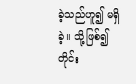ခဲ့သည်ဟူ၍ မရှိခဲ့။ သို့ဖြစ်၍ တိုင်း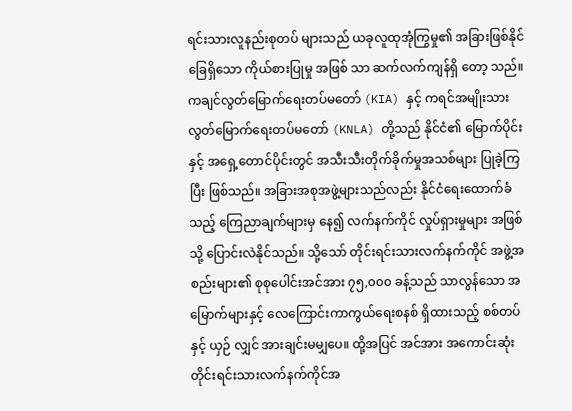ရင်းသားလူနည်းစုတပ် များသည် ယခုလူထုအုံကြွမှု၏ အခြားဖြစ်နိုင်ခြေရှိသော ကိုယ်စားပြုမှု အဖြစ် သာ ဆက်လက်ကျန်ရှိ တော့ သည်။ ကချင်လွတ်မြောက်ရေးတပ်မတော် (KIA) နှင့် ကရင်အမျိုးသားလွတ်မြောက်ရေးတပ်မတော် (KNLA) တို့သည် နိုင်ငံ၏ မြောက်ပိုင်းနှင့် အရှေ့တောင်ပိုင်းတွင် အသီးသီးတိုက်ခိုက်မှုအသစ်များ ပြုခဲ့ကြ ပြီး ဖြစ်သည်။ အခြားအစုအဖွဲ့များသည်လည်း နိုင်ငံရေးထောက်ခံသည့် ကြေညာချက်များမှ နေ၍ လက်နက်ကိုင် လှုပ်ရှားမှုများ အဖြစ်သို့ ပြောင်းလဲနိုင်သည်။ သို့သော် တိုင်းရင်းသားလက်နက်ကိုင် အဖွဲ့အစည်းများ၏ စုစုပေါင်းအင်အား ၇၅,၀၀၀ ခန့်သည် သာလွန်သော အမြောက်များနှင့် လေကြောင်းကာကွယ်ရေးစနစ် ရှိထားသည့် စစ်တပ်နှင့် ယှဉ် လျှင် အားချင်းမမျှပေ။ ထို့အပြင် အင်အား အကောင်းဆုံး တိုင်းရင်းသားလက်နက်ကိုင်အ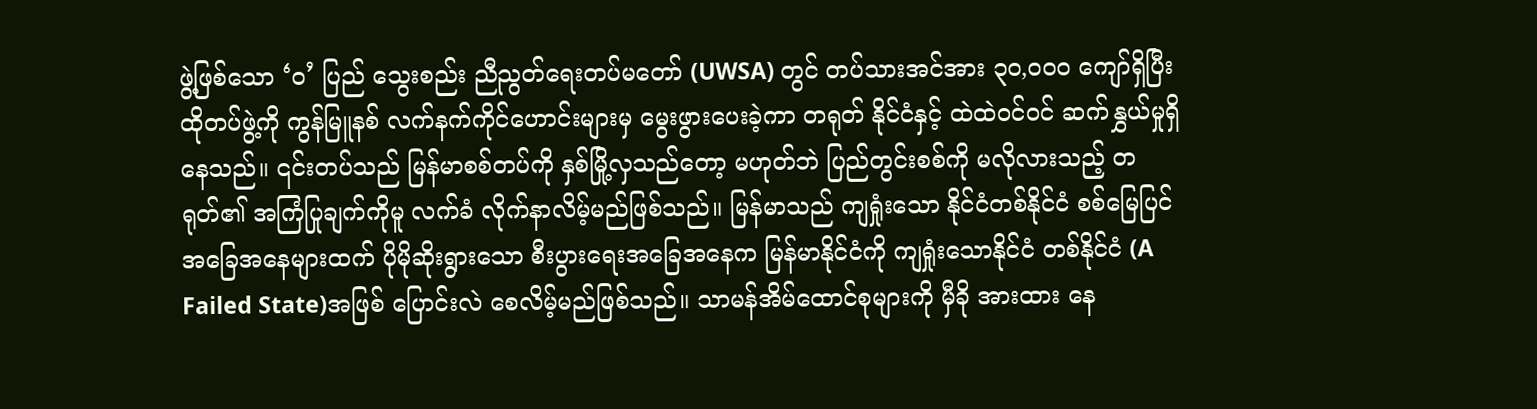ဖွဲ့ဖြစ်သော ‘ဝ’ ပြည် သွေးစည်း ညီညွတ်ရေးတပ်မတော် (UWSA) တွင် တပ်သားအင်အား ၃၀,၀၀၀ ကျော်ရှိပြီး ထိုတပ်ဖွဲ့ကို ကွန်မြူနစ် လက်နက်ကိုင်ဟောင်းများမှ မွေးဖွားပေးခဲ့ကာ တရုတ် နိုင်ငံနှင့် ထဲထဲဝင်ဝင် ဆက်နွှယ်မှုရှိနေသည်။ ၎င်းတပ်သည် မြန်မာစစ်တပ်ကို နှစ်မြို့လှသည်တော့ မဟုတ်ဘဲ ပြည်တွင်းစစ်ကို မလိုလားသည့် တရုတ်၏ အကြံပြုချက်ကိုမူ လက်ခံ လိုက်နာလိမ့်မည်ဖြစ်သည်။ မြန်မာသည် ကျရှုံးသော နိုင်ငံတစ်နိုင်ငံ စစ်မြေပြင် အခြေအနေများထက် ပိုမိုဆိုးရွားသော စီးပွားရေးအခြေအနေက မြန်မာနိုင်ငံကို ကျရှုံးသောနိုင်ငံ တစ်နိုင်ငံ (A Failed State)အဖြစ် ပြောင်းလဲ စေလိမ့်မည်ဖြစ်သည်။ သာမန်အိမ်ထောင်စုများကို မှီခို အားထား နေ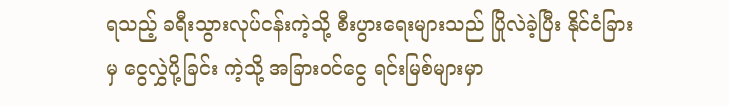ရသည့် ခရီးသွားလုပ်ငန်းကဲ့သို့ စီးပွားရေးများသည် ပြိုလဲခဲ့ပြီး နိုင်ငံခြားမှ ငွေလွှဲပို့ခြင်း ကဲ့သို့ အခြားဝင်ငွေ ရင်းမြစ်များမှာ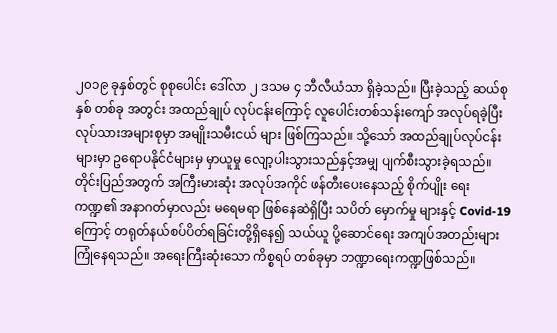၂၀၁၉ ခုနှစ်တွင် စုစုပေါင်း ဒေါ်လာ ၂ ဒသမ ၄ ဘီလီယံသာ ရှိခဲ့သည်။ ပြီးခဲ့သည့် ဆယ်စုနှစ် တစ်ခု အတွင်း အထည်ချုပ် လုပ်ငန်းကြောင့် လူပေါင်းတစ်သန်းကျော် အလုပ်ရခဲ့ပြီး လုပ်သားအများစုမှာ အမျိုးသမီးငယ် များ ဖြစ်ကြသည်။ သို့သော် အထည်ချုပ်လုပ်ငန်းများမှာ ဥရောပနိုင်ငံများမှ မှာယူမှု လျော့ပါးသွားသည်နှင့်အမျှ ပျက်စီးသွားခဲ့ရသည်။ တိုင်းပြည်အတွက် အကြီးမားဆုံး အလုပ်အကိုင် ဖန်တီး‌ပေးနေသည့် စိုက်ပျိုး ရေးကဏ္ဍ၏ အနာဂတ်မှာလည်း မရေမရာ ဖြစ်နေဆဲရှိပြီး သပိတ် မှောက်မှု များနှင့် Covid-19 ကြောင့် တရုတ်နယ်စပ်ပိတ်ရခြင်းတို့ရှိနေ၍ သယ်ယူ ပို့ဆောင်ရေး အကျပ်အတည်းများ ကြုံနေရသည်။ အရေးကြီးဆုံးသော ကိစ္စရပ် တစ်ခုမှာ ဘဏ္ဍာရေးကဏ္ဍဖြစ်သည်။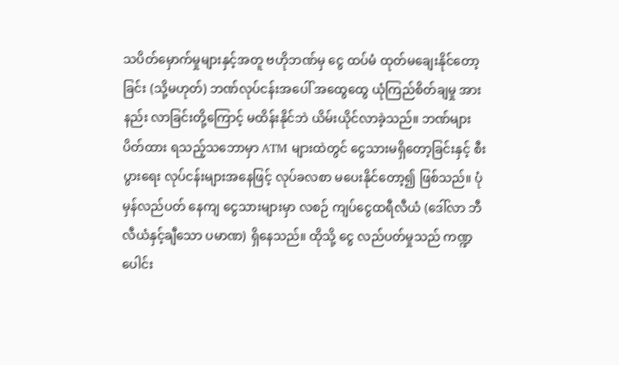သပိတ်မှောက်မှုများနှင့်အတူ ဗဟိုဘဏ်မှ ငွေ ထပ်မံ ထုတ်မချေးနိုင်တော့ခြင်း (သို့မဟုတ်) ဘဏ်လုပ်ငန်းအပေါ် အထွေထွေ ယုံကြည်စိတ်ချမှု အားနည်း လာခြင်းတို့ကြောင့် မထိန်းနိုင်ဘဲ ယိမ်းယိုင်လာခဲ့သည်။ ဘဏ်များ ပိတ်ထား ရသည့်သဘောမှာ ATM များထဲတွင် ငွေသားမရှိတော့ခြင်းနှင့် စီးပွားရေး လုပ်ငန်းများအနေဖြင့် လုပ်ခလစာ မပေးနိုင်တော့၍ ဖြစ်သည်။ ပုံမှန်လည်ပတ် နေကျ ငွေသားများမှာ လစဉ် ကျပ်ငွေထရီလီယံ (ဒေါ်လာ ဘီလီယံနှင့်ချီသော ပမာဏ) ရှိနေသည်။ ထိုသို့ ငွေ လည်ပတ်မှုသည် ကဏ္ဍပေါင်း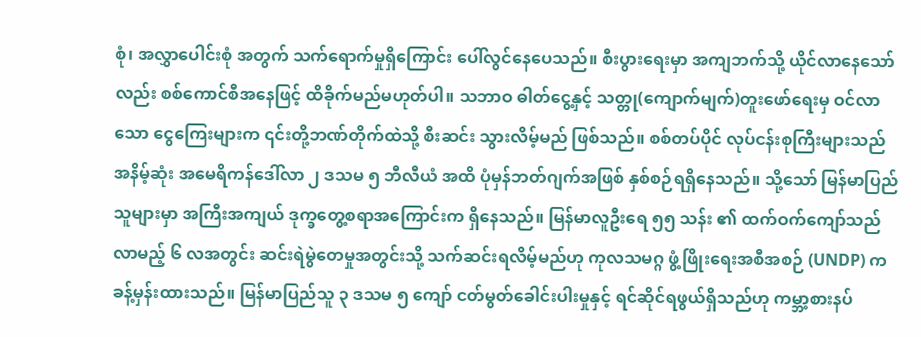စုံ၊ အလွှာပေါင်းစုံ အတွက် သက်ရောက်မှုရှိကြောင်း ပေါ်လွင်နေပေသည်။ စီးပွားရေးမှာ အကျဘက်သို့ ယိုင်လာနေသော်လည်း စစ်ကောင်စီအနေဖြင့် ထိခိုက်မည်မဟုတ်ပါ။ သဘာဝ ဓါတ်ငွေ့နှင့် သတ္တု(ကျောက်မျက်)တူးဖော်ရေးမှ ဝင်လာသော ငွေကြေးများက ၎င်းတို့ဘဏ်တိုက်ထဲသို့ စီးဆင်း သွားလိမ့်မည် ဖြစ်သည်။ စစ်တပ်ပိုင် လုပ်ငန်းစုကြီးများသည် အနိမ့်ဆုံး အမေရိကန်ဒေါ်လာ ၂ ဒသမ ၅ ဘီလီယံ အထိ ပုံမှန်ဘတ်ဂျက်အဖြစ် နှစ်စဉ်ရရှိနေသည်။ သို့သော် မြန်မာပြည်သူများမှာ အကြီးအကျယ် ဒုက္ခတွေ့စရာအကြောင်းက ရှိနေသည်။ မြန်မာလူဦးရေ ၅၅ သန်း ၏ ထက်ဝက်ကျော်သည် လာမည့် ၆ လအတွင်း ဆင်းရဲမွဲတေမှုအတွင်းသို့ သက်ဆင်းရလိမ့်မည်ဟု ကုလသမဂ္ဂ ဖွံ့ဖြိုးရေးအစီအစဉ် (UNDP) က ခန့်မှန်းထားသည်။ မြန်မာပြည်သူ ၃ ဒသမ ၅ ကျော် ငတ်မွတ်ခေါင်းပါးမှုနှင့် ရင်ဆိုင်ရဖွယ်ရှိသည်ဟု ကမ္ဘာ့စားနပ်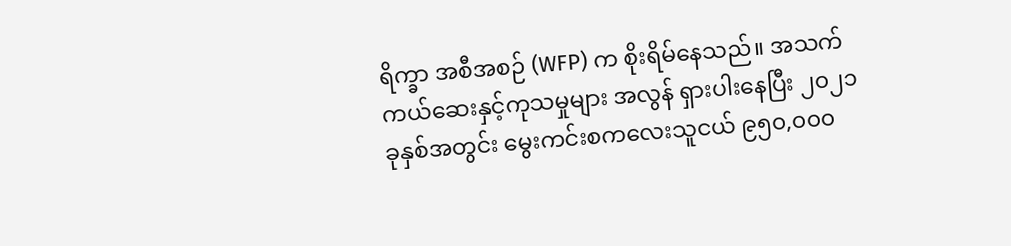ရိက္ခာ အစီအစဉ် (WFP) က စိုးရိမ်နေသည်။ အသက်ကယ်ဆေးနှင့်ကုသမှုများ အလွန် ရှားပါးနေပြီး ၂၀၂၁ ခုနှစ်အတွင်း မွေးကင်းစကလေးသူငယ် ၉၅၀,၀၀၀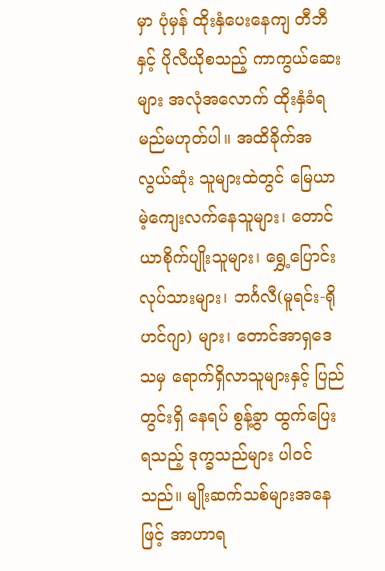မှာ ပုံမှန် ထိုးနှံပေးနေကျ တီဘီနှင့် ပိုလီယိုစသည့် ကာကွယ်ဆေးများ အလုံအလောက် ထိုးနှံခံရမည်မဟုတ်ပါ။ အထိခိုက်အလွယ်ဆုံး သူများထဲတွင် မြေယာမဲ့ကျေးလက်နေသူများ၊ တောင်ယာစိုက်ပျိုးသူများ၊ ရွှေ့ပြောင်း လုပ်သားများ၊ ဘင်္ဂလီ(မူရင်း-ရိုဟင်ဂျာ) များ၊ တောင်အာရှဒေသမှ ရောက်ရှိလာသူများနှင့် ပြည်တွင်းရှိ နေရပ် စွန့်ခွာ ထွက်ပြေးရသည့် ဒုက္ခသည်များ ပါဝင်သည်။ မျိုးဆက်သစ်များအနေဖြင့် အာဟာရ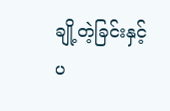ချို့တဲ့ခြင်းနှင့် ပ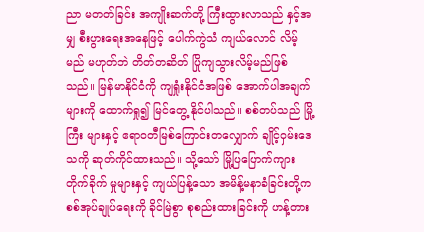ညာ မတတ်ခြင်း အကျိုးဆက်တို့ ကြီးထွားလာသည် နှင့်အမျှ စီးပွားရေးအနေဖြင့် ပေါက်ကွဲသံ ကျယ်လောင် လိမ့်မည် မဟုတ်ဘဲ တိတ်တဆိတ် ပြိုကျသွားလိမ့်မည်ဖြစ်သည်။ မြန်မာနိုင်ငံကို ကျရှုံးနိုင်ငံအဖြစ် အောက်ပါအချက်များကို ထောက်ရှု၍ မြင်တွေ့ နိုင်ပါသည်။ စစ်တပ်သည် မြို့ကြီး များနှင့် ဧရာ၀တီမြစ်ကြောင်းတလျှောက် ချိုင့်ဝှမ်းဒေသကို ဆုတ်ကိုင်ထားသည်။ သို့သော် မြို့ပြပြောက်ကျား တိုက်ခိုက် မှုများနှင့် ကျယ်ပြန့်သော အမိန့်မနာခံခြင်းတို့က စစ်အုပ်ချုပ်ရေးကို ခိုင်မြဲစွာ စုစည်းထားခြင်းကို ဟန့်တား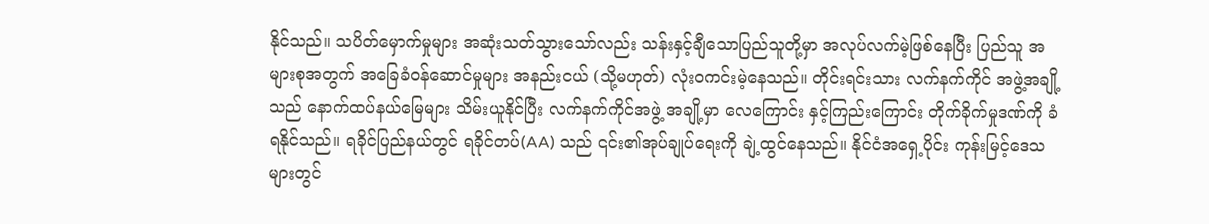နိုင်သည်။ သပိတ်မှောက်မှုများ အဆုံးသတ်သွားသော်လည်း သန်းနှင့်ချီသောပြည်သူတို့မှာ အလုပ်လက်မဲ့ဖြစ်နေပြီး ပြည်သူ အများစုအတွက် အခြေခံဝန်ဆောင်မှုများ အနည်းငယ် (သို့မဟုတ်) လုံးဝကင်းမဲ့နေသည်။ တိုင်းရင်းသား လက်နက်ကိုင် အဖွဲ့အချို့သည် နောက်ထပ်နယ်မြေများ သိမ်းယူနိုင်ပြီး လက်နက်ကိုင်အဖွဲ့ အချို့မှာ လေကြောင်း နှင့်ကြည်းကြောင်း တိုက်ခိုက်မှုဒဏ်ကို ခံရနိုင်သည်။ ရခိုင်ပြည်နယ်တွင် ရခိုင်တပ်(AA) သည် ၎င်း၏အုပ်ချုပ်ရေးကို ချဲ့ထွင်နေသည်။ နိုင်ငံအရှေ့ပိုင်း ကုန်းမြင့်ဒေသ များတွင်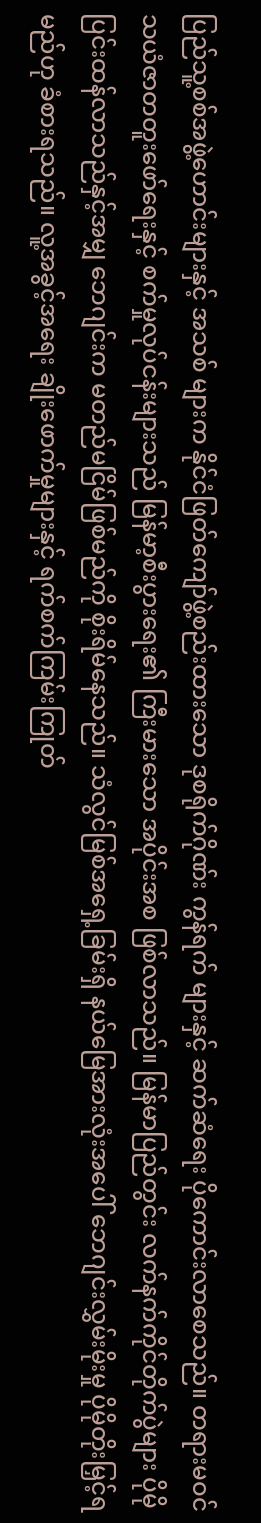ပြည်သူ့စစ်အဖွဲ့ဟောင်းများနှင့် အသစ် များက နိုင်ငံဖြတ်ကျော်ဖွဲ့စည်းထားသော ဒုစရိုက်ဂိုဏ်း ကွန်ရက် များနှင့် ဆက်ဆံရေး ပိုကောင်းလာစေသည်။ တရားမဝင် သယံဇာတတူးဖော်ရေးနှင့် စက်မှုလုပ်ငန်းများသည် မြန်မာ့စီးပွားရေး၏ ကြီးမားသော အပိုင်းအစ ဖြစ်လာသည်။ မြန်မာပြည်တွင်း လက်နက်ကိုင်တိုက်ပွဲများ ပိုမိုပြင်းထန်လာသည်နှင့်အမျှ ဘေဂျင်းက မတည်မငြိမ်ဖြစ်မည်ကို စိုးရိမ်နေသည်။ သံလွင်မြစ်အရှေ့ခြမ်းရှိ နယ်မြေအားလုံးအပေါ် ဘေဂျင်းလွှမ်းမိုးမှု ပိုမိုတိုးမြှင့်ရမည်ဟု ခံစားရသည်။ လူ့အခွင့်အရေး ချိုးဖောက်မှုများနှင့် ရက်စက်ကြမ်းကြုတ်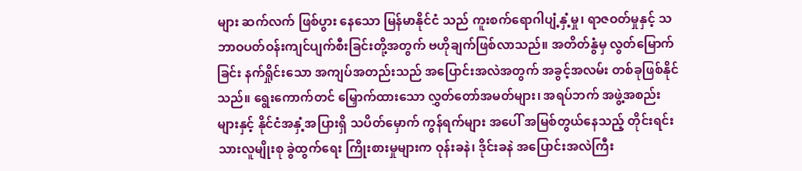များ ဆက်လက် ဖြစ်ပွား နေသော မြန်မာနိုင်ငံ သည် ကူးစက်ရောဂါပျံ့နှံ့မှု၊ ရာဇဝတ်မှုနှင့် သဘာဝပတ်ဝန်းကျင်ပျက်စီးခြင်းတို့အတွက် ဗဟိုချက်ဖြစ်လာသည်။ အတိတ်နွံမှ လွတ်မြောက်ခြင်း နက်ရှိုင်းသော အကျပ်အတည်းသည် အပြောင်းအလဲအတွက် အခွင့်အလမ်း တစ်ခုဖြစ်နိုင်သည်။ ရွေးကောက်တင် မြှောက်ထားသော လွှတ်တော်အမတ်များ၊ အရပ်ဘက် အဖွဲ့အစည်းများနှင့် နိုင်ငံအနှံ့အပြားရှိ သပိတ်မှောက် ကွန်ရက်များ အပေါ် အမြစ်တွယ်နေသည့် တိုင်းရင်းသားလူမျိုးစု ခွဲထွက်ရေး ကြိုးစားမှုများက ဝုန်းခနဲ၊ ဒိုင်းခနဲ အပြောင်းအလဲကြီး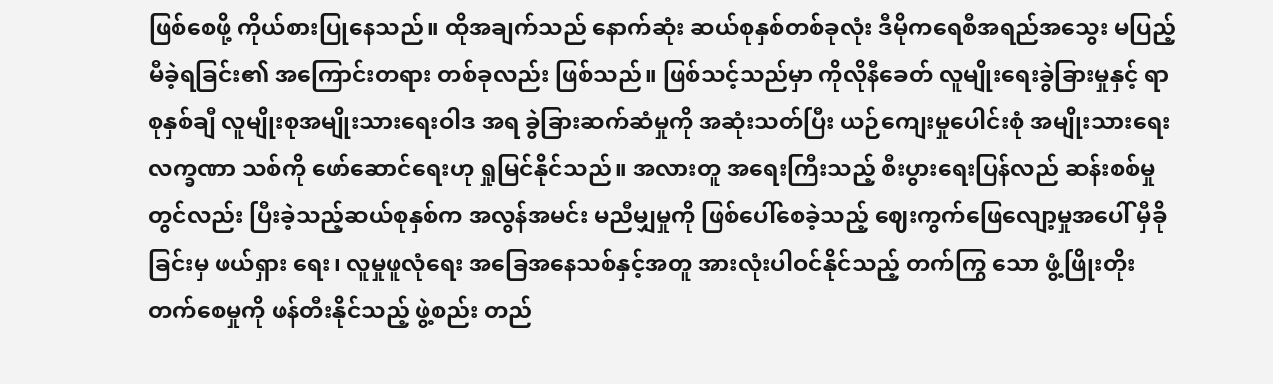ဖြစ်စေဖို့ ကိုယ်စားပြုနေသည်။ ထိုအချက်သည် နောက်ဆုံး ဆယ်စုနှစ်တစ်ခုလုံး ဒီမိုကရေစီအရည်အသွေး မပြည့်မီခဲ့ရခြင်း၏ အကြောင်းတရား တစ်ခုလည်း ဖြစ်သည်။ ဖြစ်သင့်သည်မှာ ကိုလိုနီခေတ် လူမျိုးရေးခွဲခြားမှုနှင့် ရာစုနှစ်ချီ လူမျိုးစုအမျိုးသားရေးဝါဒ အရ ခွဲခြားဆက်ဆံမှုကို အဆုံးသတ်ပြီး ယဉ်ကျေးမှုပေါင်းစုံ အမျိုးသားရေး လက္ခဏာ သစ်ကို ဖော်ဆောင်ရေးဟု ရှုမြင်နိုင်သည်။ အလားတူ အရေးကြီးသည့် စီးပွားရေးပြန်လည် ဆန်းစစ်မှုတွင်လည်း ပြီးခဲ့သည့်ဆယ်စုနှစ်က အလွန်အမင်း မညီမျှမှုကို ဖြစ်ပေါ်စေခဲ့သည့် ဈေးကွက်ဖြေလျော့မှုအပေါ် မှီခိုခြင်းမှ ဖယ်ရှား ရေး၊ လူမှုဖူလုံရေး အခြေအနေသစ်နှင့်အတူ အားလုံးပါဝင်နိုင်သည့် တက်ကြွ သော ဖွံ့ဖြိုးတိုးတက်စေမှုကို ဖန်တီးနိုင်သည့် ဖွဲ့စည်း တည်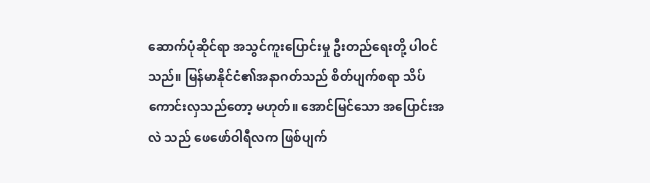ဆောက်ပုံဆိုင်ရာ အသွင်ကူးပြောင်းမှု ဦးတည်ရေးတို့ ပါဝင်သည်။ မြန်မာနိုင်ငံ၏အနာဂတ်သည် စိတ်ပျက်စရာ သိပ်ကောင်းလှသည်တော့ မဟုတ်။ အောင်မြင်သော အပြောင်းအလဲ သည် ဖေဖော်ဝါရီလက ဖြစ်ပျက်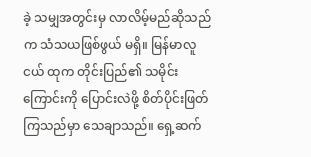ခဲ့ သမျှအတွင်းမှ လာလိမ့်မည်ဆိုသည်က သံသယဖြစ်ဖွယ် မရှိ။ မြန်မာလူငယ် ထုက တိုင်းပြည်၏ သမိုင်းကြောင်းကို ပြောင်းလဲဖို့ စိတ်ပိုင်းဖြတ်ကြသည်မှာ သေချာသည်။ ရှေ့ဆက်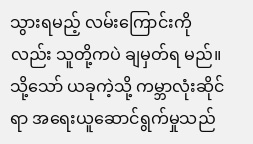သွားရမည့် လမ်းကြောင်းကိုလည်း သူတို့ကပဲ ချမှတ်ရ မည်။ သို့သော် ယခုကဲ့သို့ ကမ္ဘာလုံးဆိုင်ရာ အရေးယူဆောင်ရွက်မှုသည်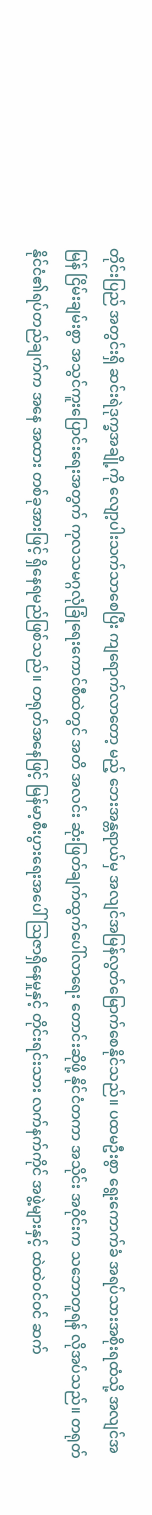တိုင်းပြည် အတွင်းရှိ ဆင်းရဲဒုက္ခအချို့ကို လျော့ပါးသက်သာစေပြီး ကျရောက်လာတော့ မည့် ဘေးအန္တရာယ်မှ အလျင်အမြန်လွတ်မြောက်စေနိုင်သည်။ ပထမဦးစွာ ရွေးကောက်ခံ အရပ်သားအစိုးရထံသို့ အလျင်အမြန် ငြိမ်းချမ်းစွာ အသွင်ကူးပြောင်းရေးအတွက် ကုလသမဂ္ဂလုံခြုံရေးကောင်စီထဲတွင် အတိ အလင်း ဆုံးဖြတ်ချက်ထွက်ပေါ်လာရေး တောင်းဆိုဖို့ နိုင်ငံတကာ အသိုင်း အဝိုင်းက သဘောတူရန် လိုအပ်သည်။ တရုတ်နိုင်ငံ၏ရပ်တည်ချက်က အနေ အထား တစ်ခုအားဖြင့် ရှိနေရမည်ဖြစ်သည်။ တရုတ်အနေဖြင့် မြန်မာ့စီးပွားရေးအပေါ် ဩဇာရှိနေမှုနှင့် တိုင်းရင်းသား လက်နက်ကိုင် အဖွဲ့များနှင့် ထဲထဲဝင်ဝင် ဆက်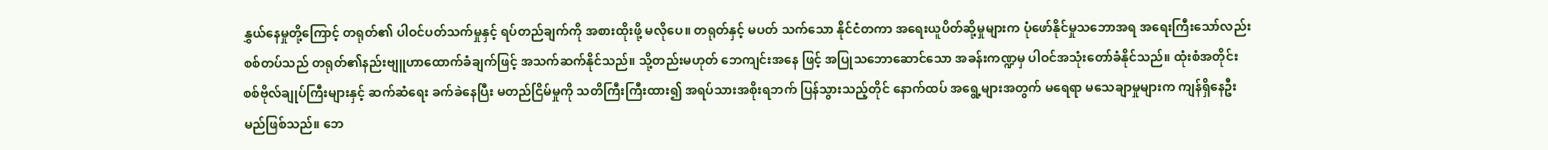နွှယ်နေမှုတို့ကြောင့် တရုတ်၏ ပါဝင်ပတ်သက်မှုနှင့် ရပ်တည်ချက်ကို အစားထိုးဖို့ မလိုပေ။ တရုတ်နှင့် မပတ် သက်သော နိုင်ငံတကာ အရေးယူပိတ်ဆို့မှုများက ပုံဖော်နိုင်မှုသဘောအရ အရေးကြီးသော်လည်း စစ်တပ်သည် တရုတ်၏နည်းဗျူဟာထောက်ခံချက်ဖြင့် အသက်ဆက်နိုင်သည်။ သို့တည်းမဟုတ် ဘေကျင်းအနေ ဖြင့် အပြုသဘောဆောင်သော အခန်းကဏ္ဍမှ ပါဝင်အသုံးတော်ခံနိုင်သည်။ ထုံးစံအတိုင်း စစ်ဗိုလ်ချုပ်ကြီးများနှင့် ဆက်ဆံရေး ခက်ခဲနေပြီး မတည်ငြိမ်မှုကို သတိကြီးကြီးထား၍ အရပ်သားအစိုးရဘက် ပြန်သွားသည့်တိုင် နောက်ထပ် အရွေ့များအတွက် မရေရာ မသေချာမှုများက ကျန်ရှိနေဦးမည်ဖြစ်သည်။ ဘေ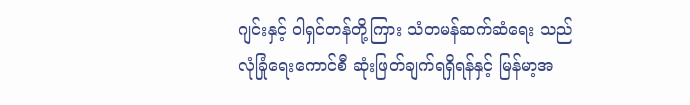ဂျင်းနှင့် ဝါရှင်တန်တို့ကြား သံတမန်ဆက်ဆံရေး သည် လုံခြုံရေးကောင်စီ ဆုံးဖြတ်ချက်ရရှိရန်နှင့် မြန်မာ့အ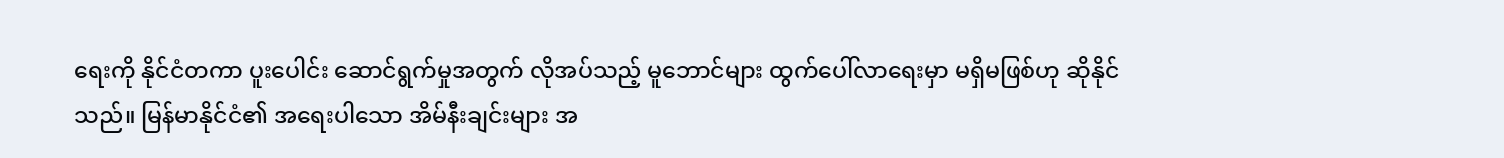ရေးကို နိုင်ငံတကာ ပူးပေါင်း ဆောင်ရွက်မှုအတွက် လိုအပ်သည့် မူဘောင်များ ထွက်ပေါ်လာရေးမှာ မရှိမဖြစ်ဟု ဆိုနိုင်သည်။ မြန်မာနိုင်ငံ၏ အရေးပါသော အိမ်နီးချင်းများ အ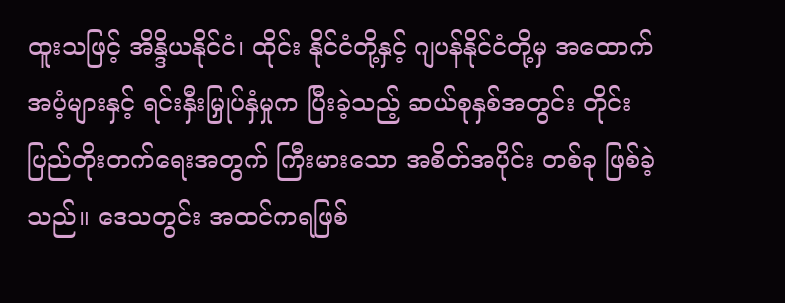ထူးသဖြင့် အိန္ဒိယနိုင်ငံ၊ ထိုင်း နိုင်ငံတို့နှင့် ဂျပန်နိုင်ငံတို့မှ အထောက်အပံ့များနှင့် ရင်းနှီးမြှုပ်နှံမှုက ပြီးခဲ့သည့် ဆယ်စုနှစ်အတွင်း တိုင်းပြည်တိုးတက်ရေးအတွက် ကြီးမားသော အစိတ်အပိုင်း တစ်ခု ဖြစ်ခဲ့သည်။ ဒေသတွင်း အထင်ကရဖြစ်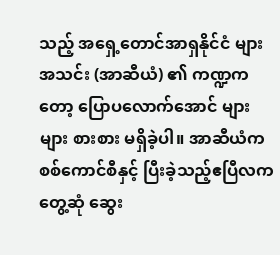သည့် အရှေ့တောင်အာရှနိုင်ငံ များအသင်း (အာဆီယံ) ၏ ကဏ္ဍကတော့ ပြောပလောက်အောင် များများ စားစား မရှိခဲ့ပါ။ အာဆီယံက စစ်ကောင်စီနှင့် ပြီးခဲ့သည့်ဧပြီလက တွေ့ဆုံ ဆွေး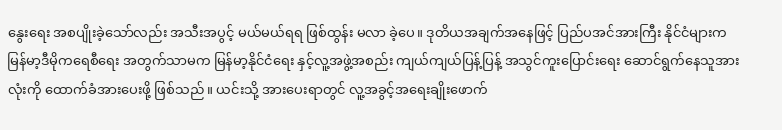နွေးရေး အစပျိုးခဲ့သော်လည်း အသီးအပွင့် မယ်မယ်ရရ ဖြစ်ထွန်း မလာ ခဲ့ပေ။ ဒုတိယအချက်အနေဖြင့် ပြည်ပအင်အားကြီး နိုင်ငံများက မြန်မာ့ဒီမိုကရေစီရေး အတွက်သာမက မြန်မာ့နိုင်ငံရေး နှင့်လူ့အဖွဲ့အစည်း ကျယ်ကျယ်ပြန့်ပြန့် အသွင်ကူးပြောင်းရေး ဆောင်ရွက်နေသူအားလုံးကို ထောက်ခံအားပေးဖို့ ဖြစ်သည်။ ယင်းသို့ အားပေးရာတွင် လူ့အခွင့်အရေးချိုးဖောက်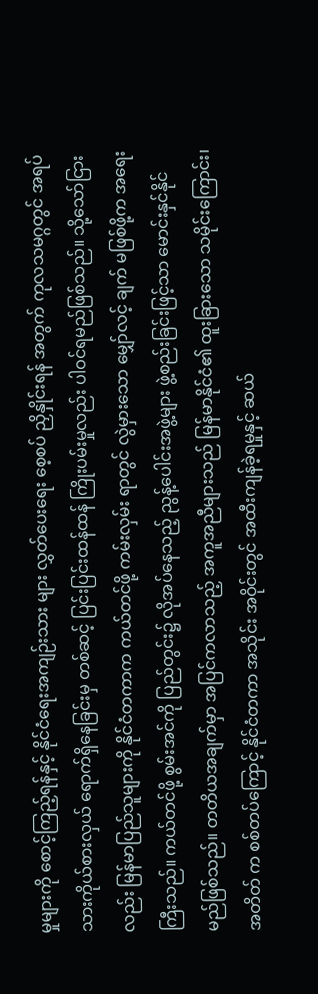မှုများကို စောင့်ကြည့်ရန်နှင့် နိုင်ငံရေးအကျဉ်းသား များ လွှတ်ပေးရေး စေ့စပ် ညှိနှိုင်းရန် အတွက် ကုလသမဂ္ဂတွင် အရပ်သားကိုယ်စားလှယ် ရောက်ရှိနေခြင်းမှ တစ်ဆင့် ပြင်းပြင်းထန်ထန် ကြိုးပမ်းမှုလည်း ပါဝင်ရမည်ဖြစ်သည်။ သို့သော်ငြားလည်း မြန်မာပြည်သူများကို နိုင်ငံတကာက ကယ်တင်ဖို့ ကမ်းလှမ်း ရာတွင် လွဲမှားသော မျှော်လင့် ချက် မဖြစ်ဖို့က အရေးကြီးသည်။ ကယ်တင်ဖို့ စွမ်းအင်ကို ပြည်တွင်း၌ လိုအပ်‌နေသည့် ညွန့်ပေါင်းအဖွဲ့များ ဖွဲ့စည်းခြင်းဖြင့်သာ မောင်းနှင်နိုင်မည်ဖြစ်သည်။ တတိယအချက်မှာ အပြင်ကလာသည့် အကူအညီများသည် မြန်မာနိုင်ငံ၏ ထူးခြားသော သမိုင်းကြောင်း၊ အတိတ် က စစ်တပ်ကြောင့် နိုင်ငံတကာ အသိုင်း အဝိုင်းတွင် အထီးကျန်ခဲ့ရမှုနှင့် ဆယ်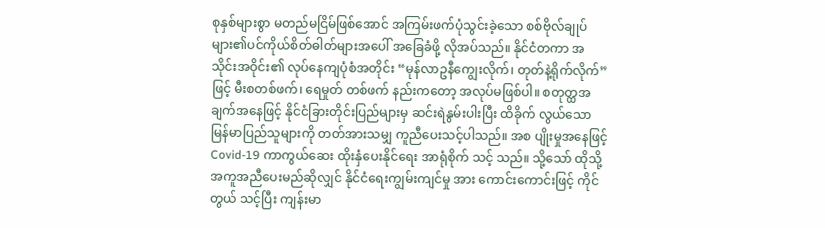စုနှစ်များစွာ မတည်မငြိမ်ဖြစ်အောင် အကြမ်းဖက်ပုံသွင်းခဲ့သော စစ်ဗိုလ်ချုပ်များ၏ပင်ကိုယ်စိတ်ဓါတ်များအပေါ် အခြေခံဖို့ လိုအပ်သည်။ နိုင်ငံတကာ အသိုင်းအဝိုင်း၏ လုပ်နေကျပုံစံအတိုင်း “မုန်လာဥနီကျွေးလိုက်၊ တုတ်နဲ့ရိုက်လိုက်” ဖြင့် မီးစတစ်ဖက်၊ ရေမှုတ် တစ်ဖက် နည်းကတော့ အလုပ်မဖြစ်ပါ။ စတုတ္ထအချက်အနေဖြင့် နိုင်ငံခြားတိုင်းပြည်များမှ ဆင်းရဲနွမ်းပါးပြီး ထိခိုက် လွယ်သော မြန်မာပြည်သူများကို တတ်အားသမျှ ကူညီပေးသင့်ပါသည်။ အစ ပျိုးမှုအနေဖြင့် Covid-19 ကာကွယ်ဆေး ထိုးနှံပေးနိုင်ရေး အာရုံစိုက် သင့် သည်။ သို့သော် ထိုသို့ အကူအညီပေးမည်ဆိုလျှင် နိုင်ငံရေးကျွမ်းကျင်မှု အား ကောင်းကောင်းဖြင့် ကိုင်တွယ် သင့်ပြီး ကျန်းမာ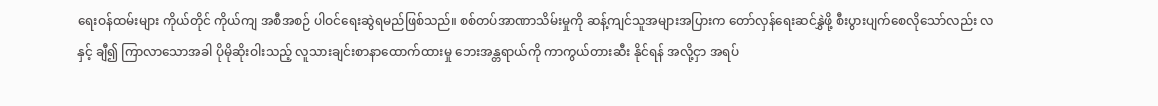ရေးဝန်ထမ်းများ ကိုယ်တိုင် ကိုယ်ကျ အစီအစဉ် ပါဝင်ရေးဆွဲရမည်ဖြစ်သည်။ စစ်တပ်အာဏာသိမ်းမှုကို ဆန့်ကျင်သူအများအပြားက တော်လှန်ရေးဆင်နွှဲဖို့ စီးပွားပျက်စေလိုသော်လည်း လနှင့် ချီ၍ ကြာလာသောအခါ ပိုမိုဆိုးဝါးသည့် လူသားချင်းစာနာထောက်ထားမှု ဘေးအန္တရာယ်ကို ကာကွယ်တားဆီး နိုင်ရန် အလို့ငှာ အရပ်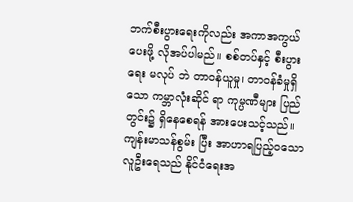ဘက်စီးပွားရေးကိုလည်း အကာအကွယ်ပေးဖို့ လိုအပ်ပါမည်။ စစ်တပ်နှင့် စီးပွားရေး မလုပ် ဘဲ တာဝန်ယူမှု၊ တာဝန်ခံမှုရှိသော ကမ္ဘာလုံးဆိုင် ရာ ကုမ္ပဏီများ ပြည်တွင်း၌ ရှိနေစေရန် အားပေးသင့်သည်။ ကျန်းမာသန်စွမ်း ပြီး အာဟာရပြည့်ဝသော လူဦးရေသည် နိုင်ငံရေးအ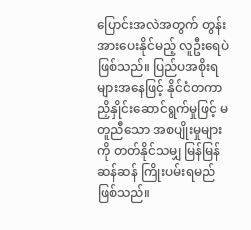ပြောင်းအလဲအတွက် တွန်းအားပေးနိုင်မည့် လူဦးရေပဲ ဖြစ်သည်။ ပြည်ပအစိုးရများအနေဖြင့် နိုင်ငံတကာညှိနှိုင်းဆောင်ရွက်မှုဖြင့် မတူညီသော အစပျိုးမှုများကို တတ်နိုင်သမျှ မြန်မြန်ဆန်ဆန် ကြိုးပမ်းရမည်ဖြစ်သည်။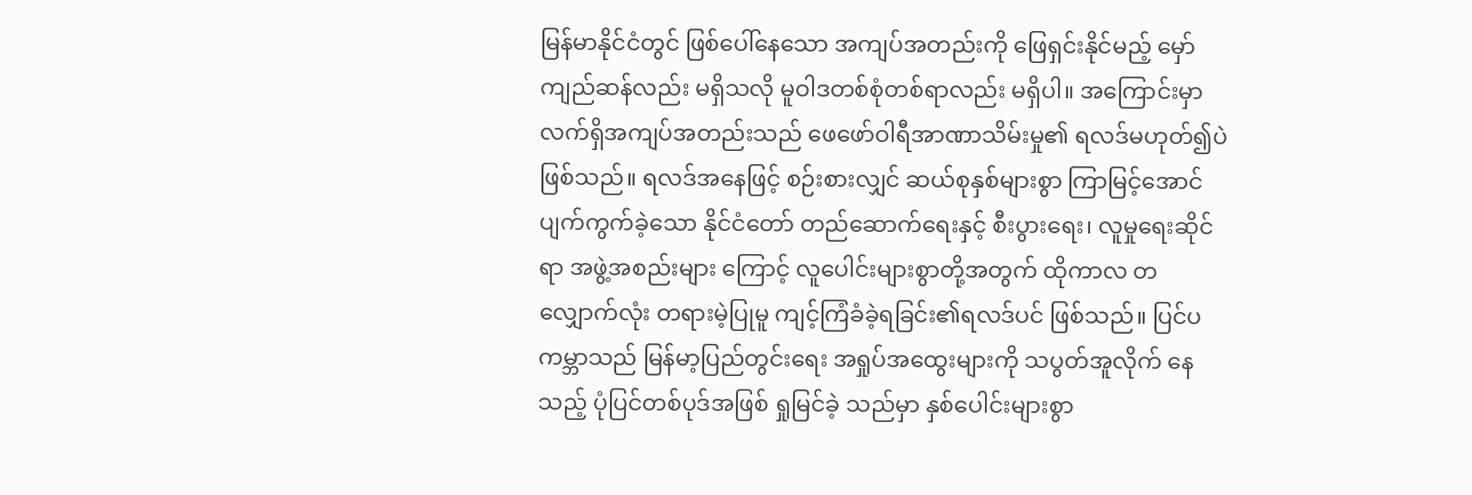မြန်မာနိုင်ငံတွင် ဖြစ်ပေါ်နေသော အကျပ်အတည်းကို ဖြေရှင်းနိုင်မည့် မှော်ကျည်ဆန်လည်း မရှိသလို မူဝါဒတစ်စုံတစ်ရာလည်း မရှိပါ။ အကြောင်းမှာ လက်ရှိအကျပ်အတည်းသည် ဖေဖော်ဝါရီအာဏာသိမ်းမှု၏ ရလဒ်မဟုတ်၍ပဲ ဖြစ်သည်။ ရလဒ်အနေဖြင့် စဉ်းစားလျှင် ဆယ်စုနှစ်များစွာ ကြာမြင့်အောင် ပျက်ကွက်ခဲ့သော နိုင်ငံတော် တည်ဆောက်ရေးနှင့် စီးပွားရေး၊ လူမှုရေးဆိုင်ရာ အဖွဲ့အစည်းများ ကြောင့် လူပေါင်းများစွာတို့အတွက် ထိုကာလ တလျှောက်လုံး တရားမဲ့ပြုမူ ကျင့်ကြံခံခဲ့ရခြင်း၏ရလဒ်ပင် ဖြစ်သည်။ ပြင်ပကမ္ဘာသည် မြန်မာ့ပြည်တွင်းရေး အရှုပ်အထွေးများကို သပွတ်အူလိုက် နေသည့် ပုံပြင်တစ်ပုဒ်အဖြစ် ရှုမြင်ခဲ့ သည်မှာ နှစ်ပေါင်းများစွာ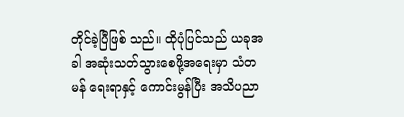တိုင်ခဲ့ပြီဖြစ် သည်။ ထိုပုံပြင်သည် ယခုအခါ အဆုံးသတ်သွားစေဖို့အရေးမှာ သံတမန် ရေးရာနှင့် ကောင်းမွန်ပြီး အသိပညာ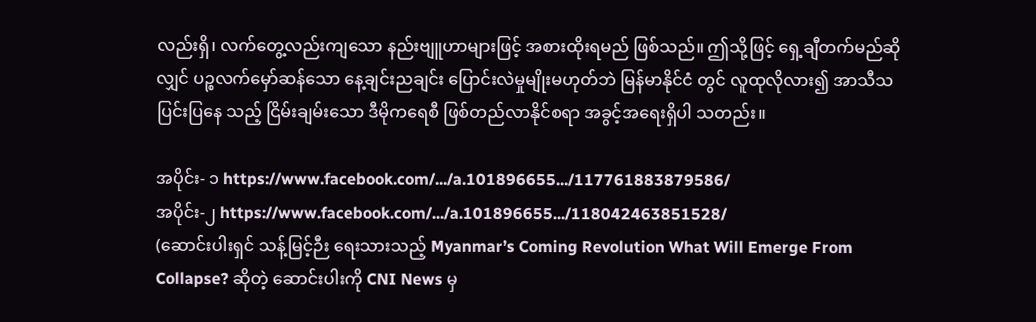လည်းရှိ၊ လက်တွေ့လည်းကျသော နည်းဗျူဟာများဖြင့် အစားထိုးရမည် ဖြစ်သည်။ ဤသို့ဖြင့် ရှေ့ချီတက်မည်ဆိုလျှင် ပဉ္စလက်မှော်ဆန်သော နေ့ချင်းညချင်း ပြောင်းလဲမှုမျိုးမဟုတ်ဘဲ မြန်မာနိုင်ငံ တွင် လူထုလိုလား၍ အာသီသပြင်းပြနေ သည့် ငြိမ်းချမ်းသော ဒီမိုကရေစီ ဖြစ်တည်လာနိုင်စရာ အခွင့်အရေးရှိပါ သတည်း။

အပိုင်း- ၁ https://www.facebook.com/.../a.101896655.../117761883879586/
အပိုင်း-၂ https://www.facebook.com/.../a.101896655.../118042463851528/
(ဆောင်းပါးရှင် သန့်မြင့်ဉီး ရေးသားသည့် Myanmar’s Coming Revolution What Will Emerge From Collapse? ဆိုတဲ့ ဆောင်းပါးကို CNI News မှ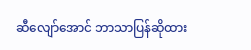ဆီလျော်အောင် ဘာသာပြန်ဆိုထား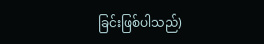ခြင်းဖြစ်ပါသည်)